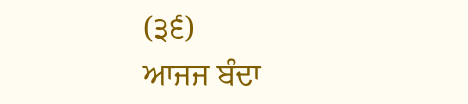(੩੬)
ਆਜਜ ਬੰਦਾ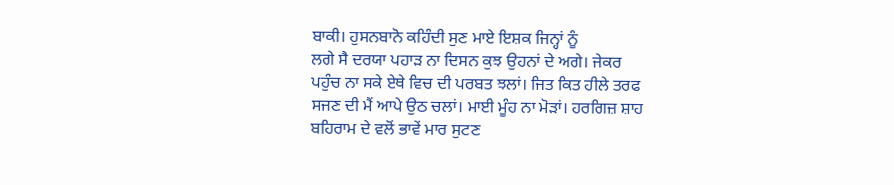ਬਾਕੀ। ਹੁਸਨਬਾਨੋ ਕਹਿੰਦੀ ਸੁਣ ਮਾਏ ਇਸ਼ਕ ਜਿਨ੍ਹਾਂ ਨੂੰ
ਲਗੇ ਸੈ ਦਰਯਾ ਪਹਾੜ ਨਾ ਦਿਸਨ ਕੁਝ ਉਹਨਾਂ ਦੇ ਅਗੇ। ਜੇਕਰ
ਪਹੁੰਚ ਨਾ ਸਕੇ ਏਥੇ ਵਿਚ ਦੀ ਪਰਬਤ ਝਲਾਂ। ਜਿਤ ਕਿਤ ਹੀਲੇ ਤਰਫ
ਸਜਣ ਦੀ ਮੈਂ ਆਪੇ ਉਠ ਚਲਾਂ। ਮਾਈ ਮੂੰਹ ਨਾ ਮੋੜਾਂ। ਹਰਗਿਜ਼ ਸ਼ਾਹ
ਬਹਿਰਾਮ ਦੇ ਵਲੋਂ ਭਾਵੇਂ ਮਾਰ ਸੁਟਣ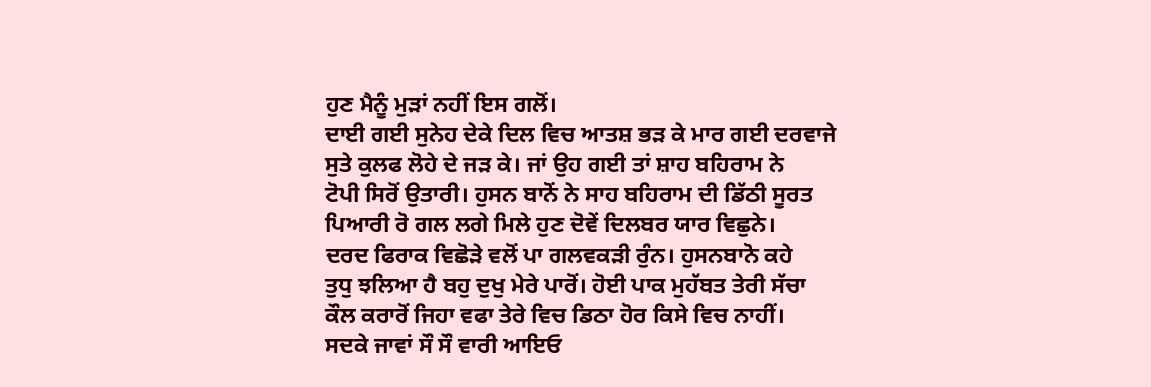ਹੁਣ ਮੈਨੂੰ ਮੁੜਾਂ ਨਹੀਂ ਇਸ ਗਲੋਂ।
ਦਾਈ ਗਈ ਸੁਨੇਹ ਦੇਕੇ ਦਿਲ ਵਿਚ ਆਤਸ਼ ਭੜ ਕੇ ਮਾਰ ਗਈ ਦਰਵਾਜੇ
ਸੁਤੇ ਕੁਲਫ ਲੋਹੇ ਦੇ ਜੜ ਕੇ। ਜਾਂ ਉਹ ਗਈ ਤਾਂ ਸ਼ਾਹ ਬਹਿਰਾਮ ਨੇ
ਟੋਪੀ ਸਿਰੋਂ ਉਤਾਰੀ। ਹੁਸਨ ਬਾਨੋਂ ਨੇ ਸਾਹ ਬਹਿਰਾਮ ਦੀ ਡਿੱਠੀ ਸੂਰਤ
ਪਿਆਰੀ ਰੋ ਗਲ ਲਗੇ ਮਿਲੇ ਹੁਣ ਦੋਵੇਂ ਦਿਲਬਰ ਯਾਰ ਵਿਛੁਨੇ।
ਦਰਦ ਫਿਰਾਕ ਵਿਛੋੜੇ ਵਲੋਂ ਪਾ ਗਲਵਕੜੀ ਰੁੰਨ। ਹੁਸਨਬਾਨੋ ਕਹੇ
ਤੁਧੁ ਝਲਿਆ ਹੈ ਬਹੁ ਦੁਖੁ ਮੇਰੇ ਪਾਰੋਂ। ਹੋਈ ਪਾਕ ਮੁਹੱਬਤ ਤੇਰੀ ਸੱਚਾ
ਕੌਲ ਕਰਾਰੋਂ ਜਿਹਾ ਵਫਾ ਤੇਰੇ ਵਿਚ ਡਿਠਾ ਹੋਰ ਕਿਸੇ ਵਿਚ ਨਾਹੀਂ।
ਸਦਕੇ ਜਾਵਾਂ ਸੌ ਸੌ ਵਾਰੀ ਆਇਓ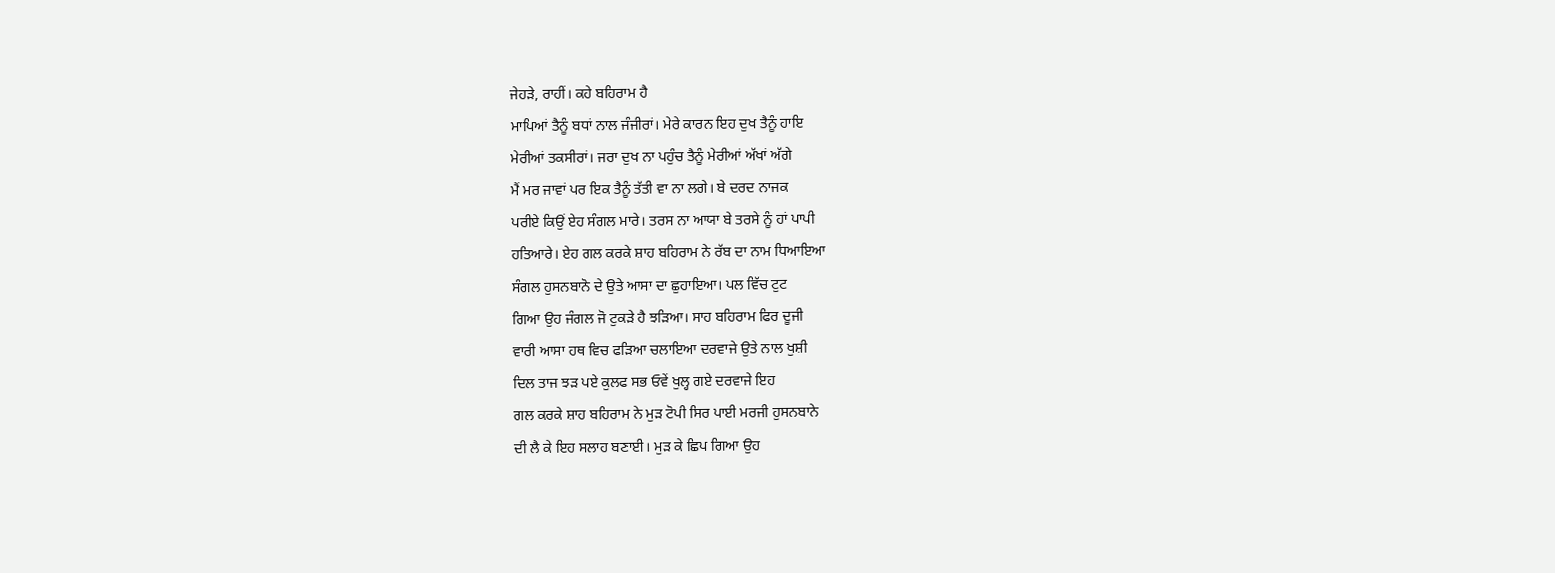ਜੇਹੜੇ, ਰਾਹੀਂ। ਕਹੇ ਬਹਿਰਾਮ ਹੈ
ਮਾਪਿਆਂ ਤੈਨੂੰ ਬਧਾਂ ਨਾਲ ਜੰਜੀਰਾਂ। ਮੇਰੇ ਕਾਰਨ ਇਹ ਦੁਖ ਤੈਨੂੰ ਹਾਇ
ਮੇਰੀਆਂ ਤਕਸੀਰਾਂ। ਜਰਾ ਦੁਖ ਨਾ ਪਹੁੰਚ ਤੈਨੂੰ ਮੇਰੀਆਂ ਅੱਖਾਂ ਅੱਗੇ
ਮੈਂ ਮਰ ਜਾਵਾਂ ਪਰ ਇਕ ਤੈਨੂੰ ਤੱਤੀ ਵਾ ਨਾ ਲਗੇ। ਬੇ ਦਰਦ ਨਾਜਕ
ਪਰੀਏ ਕਿਉਂ ਏਹ ਸੰਗਲ ਮਾਰੇ। ਤਰਸ ਨਾ ਆਯਾ ਬੇ ਤਰਸੇ ਨੂੰ ਹਾਂ ਪਾਪੀ
ਹਤਿਆਰੇ। ਏਹ ਗਲ ਕਰਕੇ ਸ਼ਾਹ ਬਹਿਰਾਮ ਨੇ ਰੱਬ ਦਾ ਨਾਮ ਧਿਆਇਆ
ਸੰਗਲ ਹੁਸਨਬਾਨੋ ਦੇ ਉਤੇ ਆਸਾ ਦਾ ਛੁਹਾਇਆ। ਪਲ ਵਿੱਚ ਟੁਟ
ਗਿਆ ਉਹ ਜੰਗਲ ਜੋ ਟੁਕੜੇ ਹੈ ਝੜਿਆ। ਸਾਹ ਬਹਿਰਾਮ ਫਿਰ ਦੂਜੀ
ਵਾਰੀ ਆਸਾ ਹਥ ਵਿਚ ਫੜਿਆ ਚਲਾਇਆ ਦਰਵਾਜੇ ਉਤੇ ਨਾਲ ਖੁਸ਼ੀ
ਦਿਲ ਤਾਜ ਝੜ ਪਏ ਕੁਲਫ ਸਭ ਓਵੇਂ ਖੁਲ੍ਹ ਗਏ ਦਰਵਾਜੇ ਇਹ
ਗਲ ਕਰਕੇ ਸ਼ਾਹ ਬਹਿਰਾਮ ਨੇ ਮੁੜ ਟੋਪੀ ਸਿਰ ਪਾਈ ਮਰਜੀ ਹੁਸਨਬਾਨੇ
ਦੀ ਲੈ ਕੇ ਇਹ ਸਲਾਹ ਬਣਾਈ। ਮੁੜ ਕੇ ਛਿਪ ਗਿਆ ਉਹ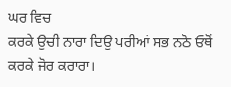ਘਰ ਵਿਚ
ਕਰਕੇ ਉਚੀ ਨਾਰਾ ਦਿਉ ਪਰੀਆਂ ਸਭ ਨਠੋ ਓਥੋਂ ਕਰਕੇ ਜੋਰ ਕਰਾਰਾ।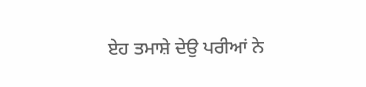ਏਹ ਤਮਾਸ਼ੇ ਦੇਉ ਪਰੀਆਂ ਨੇ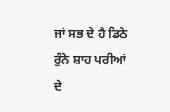ਜਾਂ ਸਭ ਦੇ ਹੈ ਡਿਠੇ ਰੁੰਨੇ ਸ਼ਾਹ ਪਰੀਆਂ ਦੇ